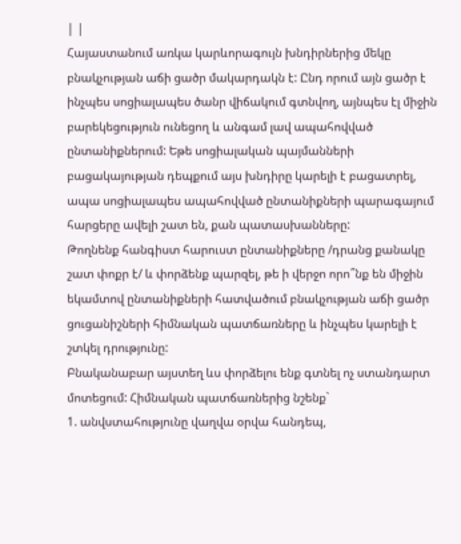| |
Հայաստանում առկա կարևորագույն խնդիրներից մեկը բնակչության աճի ցածր մակարդակն է: Ընդ որում այն ցածր է ինչպես սոցիալապես ծանր վիճակում գտնվող, այնպես էլ միջին բարեկեցություն ունեցող և անգամ լավ ապահովված ընտանիքներում: Եթե սոցիալական պայմանների բացակայության դեպքում այս խնդիրը կարելի է բացատրել, ապա սոցիալապես ապահովված ընտանիքների պարագայում հարցերը ավելի շատ են, քան պատասխանները:
Թողնենք հանգիստ հարուստ ընտանիքները /դրանց քանակը շատ փոքր է/ և փորձենք պարզել, թե ի վերջո որո՞նք են միջին եկամտով ընտանիքների հատվածում բնակչության աճի ցածր ցուցանիշների հիմնական պատճառները և ինչպես կարելի է շտկել դրությունը:
Բնականաբար այստեղ ևս փորձելու ենք գտնել ոչ ստանդարտ մոտեցում: Հիմնական պատճառներից նշենք`
1. անվստահությունը վաղվա օրվա հանդեպ,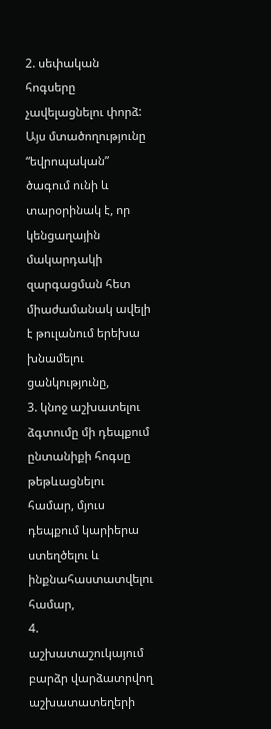2. սեփական հոգսերը չավելացնելու փորձ: Այս մտածողությունը “եվրոպական” ծագում ունի և տարօրինակ է, որ կենցաղային մակարդակի զարգացման հետ միաժամանակ ավելի է թուլանում երեխա խնամելու ցանկությունը,
3. կնոջ աշխատելու ձգտումը մի դեպքում ընտանիքի հոգսը թեթևացնելու համար, մյուս դեպքում կարիերա ստեղծելու և ինքնահաստատվելու համար,
4. աշխատաշուկայում բարձր վարձատրվող աշխատատեղերի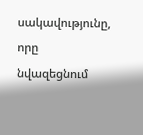սակավությունը, որը նվազեցնում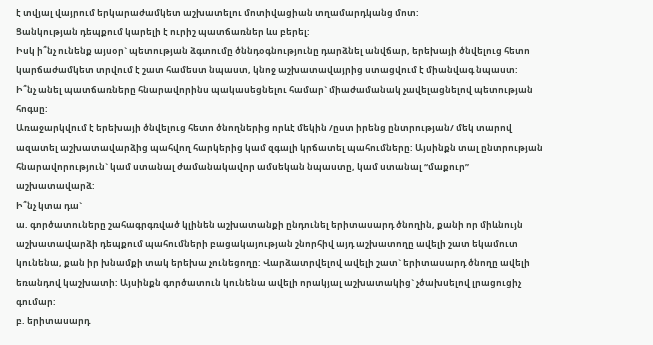է տվյալ վայրում երկարաժամկետ աշխատելու մոտիվացիան տղամարդկանց մոտ:
Ցանկության դեպքում կարելի է ուրիշ պատճառներ ևս բերել:
Իսկ ի՞նչ ունենք այսօր` պետության ձգտումը ծննդօգնությունը դարձնել անվճար, երեխայի ծնվելուց հետո կարճաժամկետ տրվում է շատ համեստ նպաստ, կնոջ աշխատավայրից ստացվում է միանվագ նպաստ:
Ի՞նչ անել պատճառները հնարավորինս պակասեցնելու համար` միաժամանակ չավելացնելով պետության հոգսը:
Առաջարկվում է երեխայի ծնվելուց հետո ծնողներից որևէ մեկին /ըստ իրենց ընտրության/ մեկ տարով ազատել աշխատավարձից պահվող հարկերից կամ զգալի կրճատել պահումները: Այսինքն տալ ընտրության հնարավորություն` կամ ստանալ ժամանակավոր ամսեկան նպաստը, կամ ստանալ “մաքուր” աշխատավարձ:
Ի՞նչ կտա դա`
ա. գործատուները շահագրգռված կլինեն աշխատանքի ընդունել երիտասարդ ծնողին, քանի որ միևնույն աշխատավարձի դեպքում պահումների բացակայության շնորհիվ այդ աշխատողը ավելի շատ եկամուտ կունենա, քան իր խնամքի տակ երեխա չունեցողը: Վարձատրվելով ավելի շատ` երիտասարդ ծնողը ավելի եռանդով կաշխատի: Այսինքն գործատուն կունենա ավելի որակյալ աշխատակից` չծախսելով լրացուցիչ գումար:
բ. երիտասարդ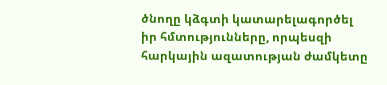ծնողը կձգտի կատարելագործել իր հմտությունները, որպեսզի հարկային ազատության ժամկետը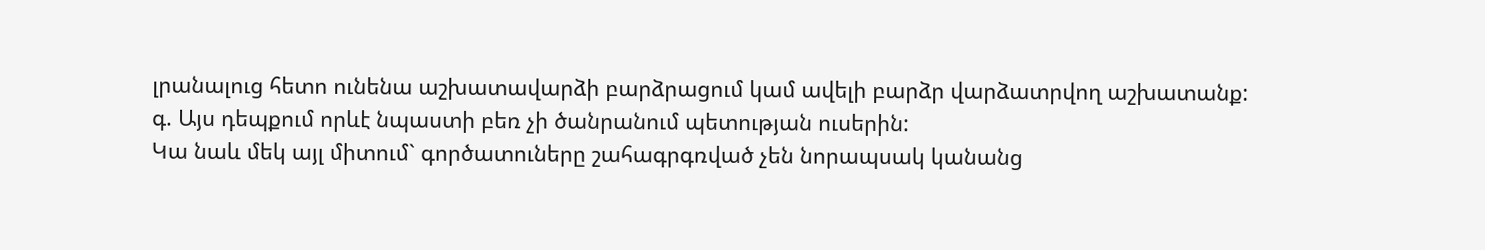լրանալուց հետո ունենա աշխատավարձի բարձրացում կամ ավելի բարձր վարձատրվող աշխատանք:
գ. Այս դեպքում որևէ նպաստի բեռ չի ծանրանում պետության ուսերին:
Կա նաև մեկ այլ միտում` գործատուները շահագրգռված չեն նորապսակ կանանց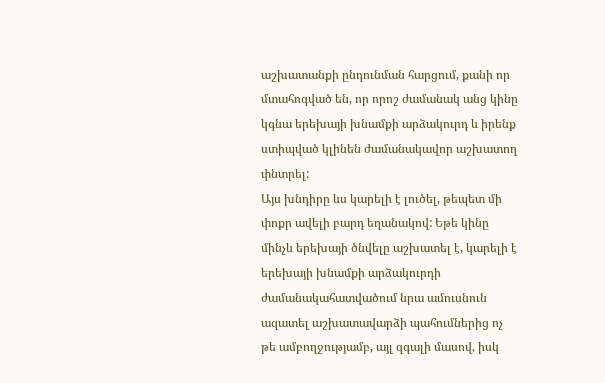աշխատանքի ընդունման հարցում, քանի որ մտահոգված են, որ որոշ ժամանակ անց կինը կգնա երեխայի խնամքի արձակուրդ և իրենք ստիպված կլինեն ժամանակավոր աշխատող փնտրել:
Այս խնդիրը ևս կարելի է լուծել, թեպետ մի փոքր ավելի բարդ եղանակով: Եթե կինը մինչև երեխայի ծնվելը աշխատել է, կարելի է երեխայի խնամքի արձակուրդի ժամանակահատվածում նրա ամուսնուն ազատել աշխատավարձի պահումներից ոչ թե ամբողջությամբ, այլ զգալի մասով, իսկ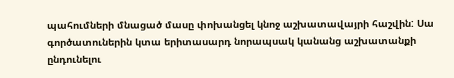պահումների մնացած մասը փոխանցել կնոջ աշխատավայրի հաշվին: Սա գործատուներին կտա երիտասարդ նորապսակ կանանց աշխատանքի ընդունելու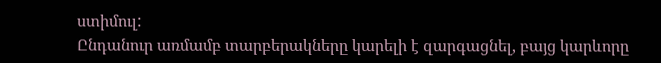ստիմուլ:
Ընդանուր առմամբ տարբերակները կարելի է զարգացնել, բայց կարևորը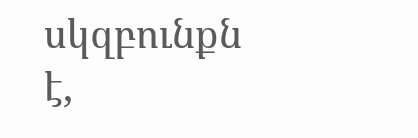սկզբունքն է,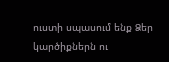ուստի սպասում ենք Ձեր կարծիքներն ու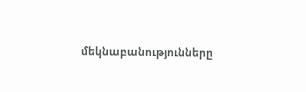մեկնաբանությունները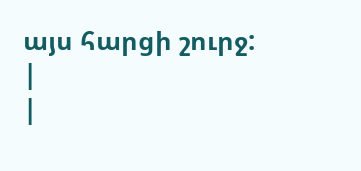այս հարցի շուրջ: |
|